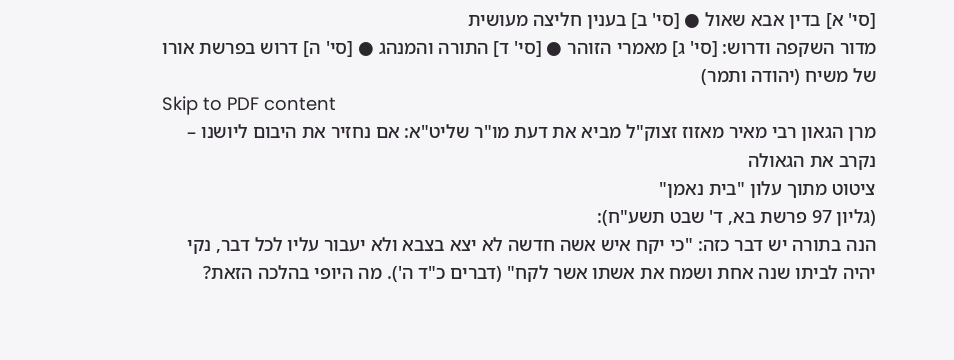[סי' א] בדין אבא שאול ● [סי' ב] בענין חליצה מעושית
מדור השקפה ודרוש: [סי' ג] מאמרי הזוהר ● [סי' ד] התורה והמנהג ● [סי' ה] דרוש בפרשת אורו של משיח (יהודה ותמר)
Skip to PDF content
מרן הגאון רבי מאיר מאזוז זצוק"ל מביא את דעת מו"ר שליט"א: אם נחזיר את היבום ליושנו – נקרב את הגאולה
ציטוט מתוך עלון "בית נאמן"
(גליון 97 פרשת בא, ד' שבט תשע"ח):
הנה בתורה יש דבר כזה: "כי יקח איש אשה חדשה לא יצא בצבא ולא יעבור עליו לכל דבר, נקי יהיה לביתו שנה אחת ושמח את אשתו אשר לקח" (דברים כ"ד ה'). מה היופי בהלכה הזאת?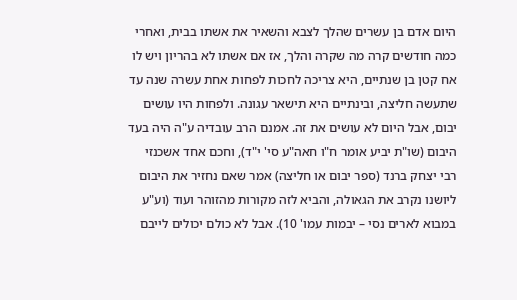היום אדם בן עשרים שהלך לצבא והשאיר את אשתו בבית, ואחרי כמה חודשים קרה מה שקרה והלך, אז אם אשתו לא בהריון ויש לו אח קטן בן שנתיים, היא צריכה לחכות לפחות אחת עשרה שנה עד שתעשה חליצה, ובינתיים היא תישאר עגונה. ולפחות היו עושים יבום, אבל היום לא עושים את זה. אמנם הרב עובדיה ע"ה היה בעד היבום (שו"ת יביע אומר ח"ו חאה"ע סי' י"ד), וחכם אחד אשכנזי רבי יצחק ברנד (ספר יבום או חליצה) אמר שאם נחזיר את היבום ליושנו נקרב את הגאולה, והביא לזה מקורות מהזוהר ועוד (וע"ע במבוא לארים נסי – יבמות עמו' 10). אבל לא כולם יכולים לייבם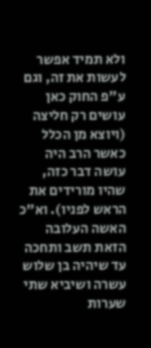ולא תמיד אפשר לעשות את זה, וגם ע"פ החוק כאן עושים רק חליצה (ויוצא מן הכלל כאשר הרב היה עושה דבר כזה, שהיו מורידים את הראש לפניו). וא"כ האשה העלובה הזאת תשב ותחכה עד שיהיה בן שלוש עשרה ושיביא שתי שערות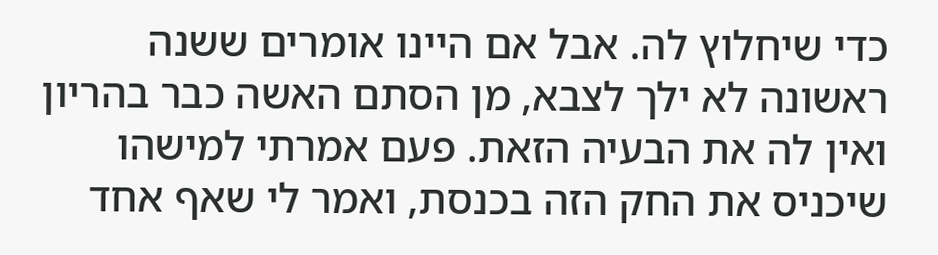כדי שיחלוץ לה. אבל אם היינו אומרים ששנה ראשונה לא ילך לצבא, מן הסתם האשה כבר בהריון ואין לה את הבעיה הזאת. פעם אמרתי למישהו שיכניס את החק הזה בכנסת, ואמר לי שאף אחד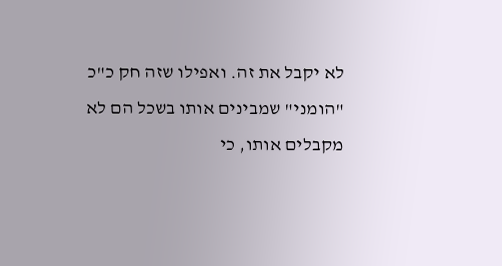לא יקבל את זה. ואפילו שזה חק כ"כ "הומני" שמבינים אותו בשכל הם לא מקבלים אותו, כי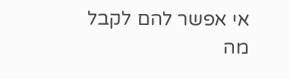אי אפשר להם לקבל מה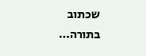שכתוב בתורה…